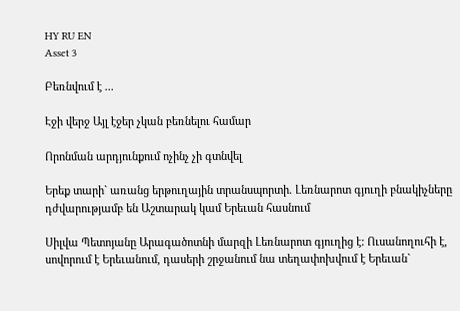HY RU EN
Asset 3

Բեռնվում է ...

Էջի վերջ Այլ էջեր չկան բեռնելու համար

Որոնման արդյունքում ոչինչ չի գտնվել

Երեք տարի` առանց երթուղային տրանսպորտի. Լեռնարոտ գյուղի բնակիչները դժվարությամբ են Աշտարակ կամ Երեւան հասնում

Սիլվա Պետոյանը Արագածոտնի մարզի Լեռնարոտ գյուղից է: Ուսանողուհի է, սովորում է Երեւանում, դասերի շրջանում նա տեղափոխվում է Երեւան`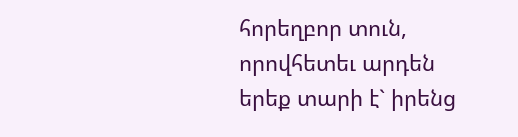հորեղբոր տուն, որովհետեւ արդեն երեք տարի է` իրենց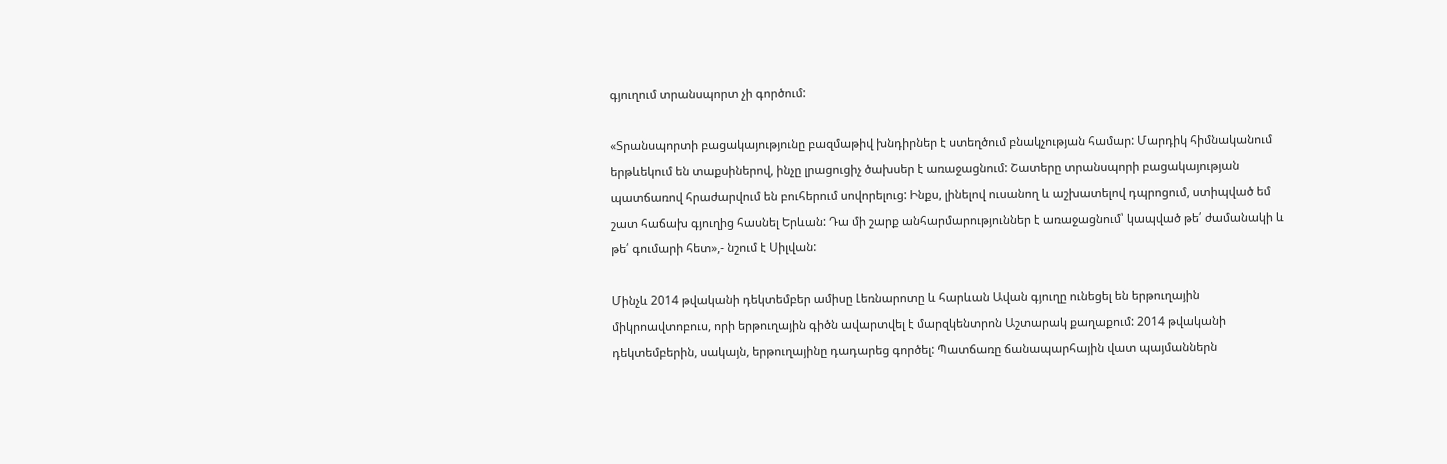գյուղում տրանսպորտ չի գործում:

«Տրանսպորտի բացակայությունը բազմաթիվ խնդիրներ է ստեղծում բնակչության համար: Մարդիկ հիմնականում երթևեկում են տաքսիներով, ինչը լրացուցիչ ծախսեր է առաջացնում: Շատերը տրանսպորի բացակայության պատճառով հրաժարվում են բուհերում սովորելուց: Ինքս, լինելով ուսանող և աշխատելով դպրոցում, ստիպված եմ շատ հաճախ գյուղից հասնել Երևան: Դա մի շարք անհարմարություններ է առաջացնում՝ կապված թե՛ ժամանակի և թե՛ գումարի հետ»,- նշում է Սիլվան:

Մինչև 2014 թվականի դեկտեմբեր ամիսը Լեռնարոտը և հարևան Ավան գյուղը ունեցել են երթուղային միկրոավտոբուս, որի երթուղային գիծն ավարտվել է մարզկենտրոն Աշտարակ քաղաքում: 2014 թվականի դեկտեմբերին, սակայն, երթուղայինը դադարեց գործել: Պատճառը ճանապարհային վատ պայմաններն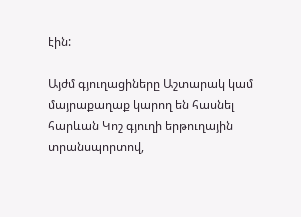էին:

Այժմ գյուղացիները Աշտարակ կամ մայրաքաղաք կարող են հասնել հարևան Կոշ գյուղի երթուղային տրանսպորտով,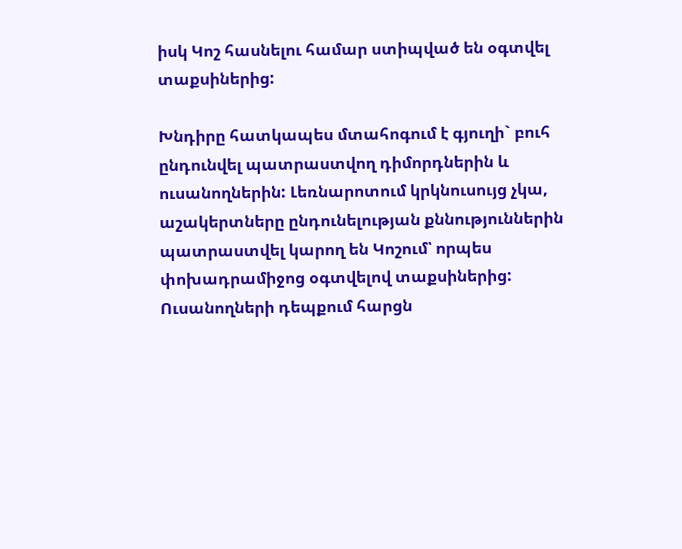իսկ Կոշ հասնելու համար ստիպված են օգտվել տաքսիներից:

Խնդիրը հատկապես մտահոգում է գյուղի` բուհ ընդունվել պատրաստվող դիմորդներին և ուսանողներին: Լեռնարոտում կրկնուսույց չկա, աշակերտները ընդունելության քննություններին պատրաստվել կարող են Կոշում՝ որպես փոխադրամիջոց օգտվելով տաքսիներից: Ուսանողների դեպքում հարցն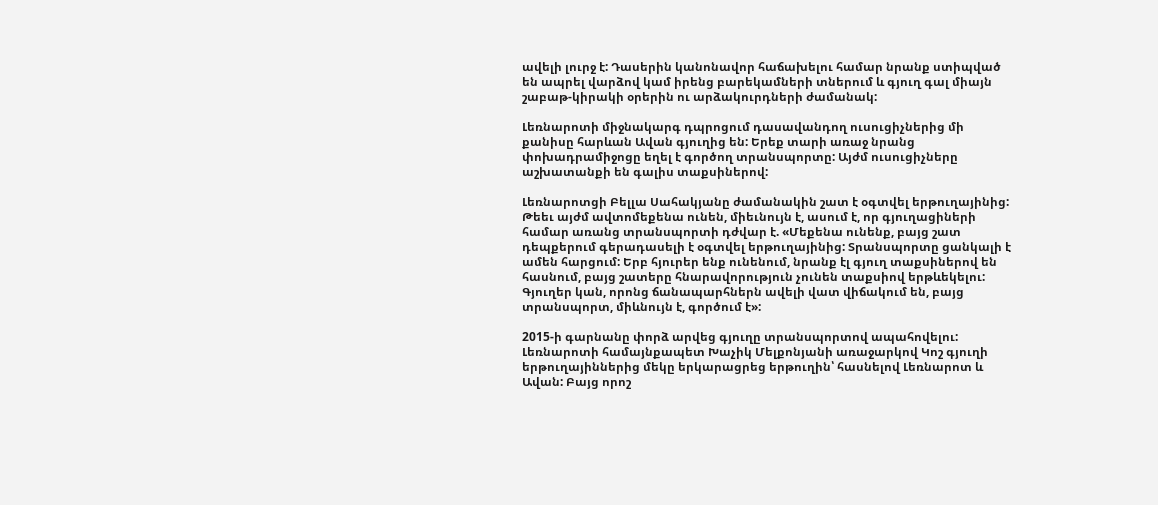ավելի լուրջ է: Դասերին կանոնավոր հաճախելու համար նրանք ստիպված են ապրել վարձով կամ իրենց բարեկամների տներում և գյուղ գալ միայն շաբաթ-կիրակի օրերին ու արձակուրդների ժամանակ:

Լեռնարոտի միջնակարգ դպրոցում դասավանդող ուսուցիչներից մի քանիսը հարևան Ավան գյուղից են: Երեք տարի առաջ նրանց փոխադրամիջոցը եղել է գործող տրանսպորտը: Այժմ ուսուցիչները աշխատանքի են գալիս տաքսիներով:

Լեռնարոտցի Բելլա Սահակյանը ժամանակին շատ է օգտվել երթուղայինից: Թեեւ այժմ ավտոմեքենա ունեն, միեւնույն է, ասում է, որ գյուղացիների համար առանց տրանսպորտի դժվար է. «Մեքենա ունենք, բայց շատ դեպքերում գերադասելի է օգտվել երթուղայինից: Տրանսպորտը ցանկալի է ամեն հարցում: Երբ հյուրեր ենք ունենում, նրանք էլ գյուղ տաքսիներով են հասնում, բայց շատերը հնարավորություն չունեն տաքսիով երթևեկելու: Գյուղեր կան, որոնց ճանապարհներն ավելի վատ վիճակում են, բայց տրանսպորտ, միևնույն է, գործում է»:

2015-ի գարնանը փորձ արվեց գյուղը տրանսպորտով ապահովելու: Լեռնարոտի համայնքապետ Խաչիկ Մելքոնյանի առաջարկով Կոշ գյուղի երթուղայիններից մեկը երկարացրեց երթուղին՝ հասնելով Լեռնարոտ և Ավան: Բայց որոշ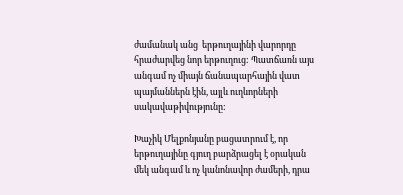ժամանակ անց  երթուղայինի վարորդը հրաժարվեց նոր երթուղուց: Պատճառն այս անգամ ոչ միայն ճանապարհային վատ պայմաններն էին, այլև ուղևորների սակավաթիվությունը:

Խաչիկ Մելքոնյանը բացատրում է, որ երթուղայինը գյուղ բարձրացել է օրական մեկ անգամ և ոչ կանոնավոր ժամերի, դրա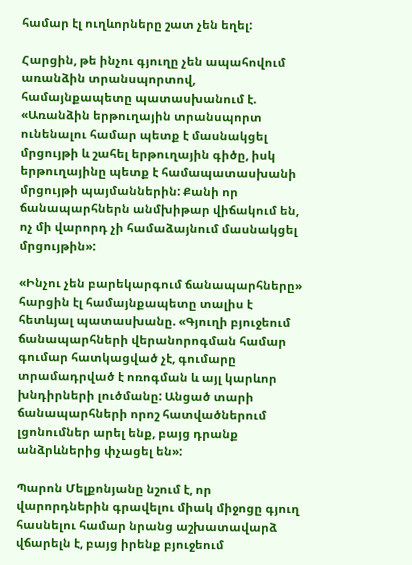համար էլ ուղևորները շատ չեն եղել:

Հարցին, թե ինչու գյուղը չեն ապահովում առանձին տրանսպորտով, համայնքապետը պատասխանում է. «Առանձին երթուղային տրանսպորտ ունենալու համար պետք է մասնակցել մրցույթի և շահել երթուղային գիծը, իսկ երթուղայինը պետք է համապատասխանի մրցույթի պայմաններին: Քանի որ ճանապարհներն անմխիթար վիճակում են, ոչ մի վարորդ չի համաձայնում մասնակցել մրցույթին»:

«Ինչու չեն բարեկարգում ճանապարհները» հարցին էլ համայնքապետը տալիս է հետևյալ պատասխանը. «Գյուղի բյուջեում ճանապարհների վերանորոգման համար գումար հատկացված չէ, գումարը տրամադրված է ոռոգման և այլ կարևոր խնդիրների լուծմանը: Անցած տարի ճանապարհների որոշ հատվածներում լցոնումներ արել ենք, բայց դրանք անձրևներից փչացել են»:

Պարոն Մելքոնյանը նշում է, որ վարորդներին գրավելու միակ միջոցը գյուղ հասնելու համար նրանց աշխատավարձ վճարելն է, բայց իրենք բյուջեում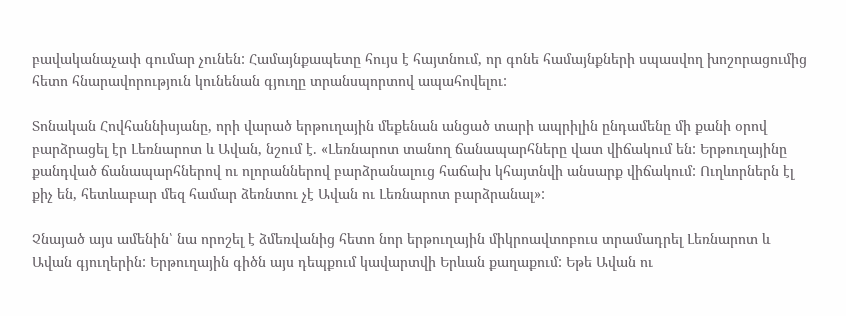բավականաչափ գումար չունեն: Համայնքապետը հույս է հայտնում, որ գոնե համայնքների սպասվող խոշորացումից հետո հնարավորություն կունենան գյուղը տրանսպորտով ապահովելու:

Տոնական Հովհաննիսյանը, որի վարած երթուղային մեքենան անցած տարի ապրիլին ընդամենը մի քանի օրով բարձրացել էր Լեռնարոտ և Ավան, նշում է. «Լեռնարոտ տանող ճանապարհները վատ վիճակում են: Երթուղայինը քանդված ճանապարհներով ու ոլորաններով բարձրանալուց հաճախ կհայտնվի անսարք վիճակում: Ուղևորներն էլ քիչ են, հետևաբար մեզ համար ձեռնտու չէ Ավան ու Լեռնարոտ բարձրանալ»:

Չնայած այս ամենին՝ նա որոշել է ձմեռվանից հետո նոր երթուղային միկրոավտոբուս տրամադրել Լեռնարոտ և Ավան գյուղերին: Երթուղային գիծն այս դեպքում կավարտվի Երևան քաղաքում: Եթե Ավան ու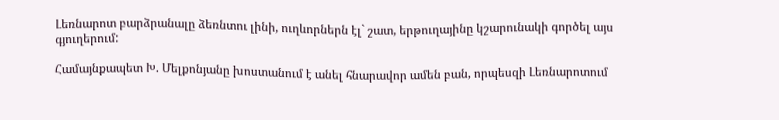Լեռնարոտ բարձրանալը ձեռնտու լինի, ուղևորներն էլ` շատ, երթուղայինը կշարունակի գործել այս գյուղերում:

Համայնքապետ Խ. Մելքոնյանը խոստանում է անել հնարավոր ամեն բան, որպեսզի Լեռնարոտում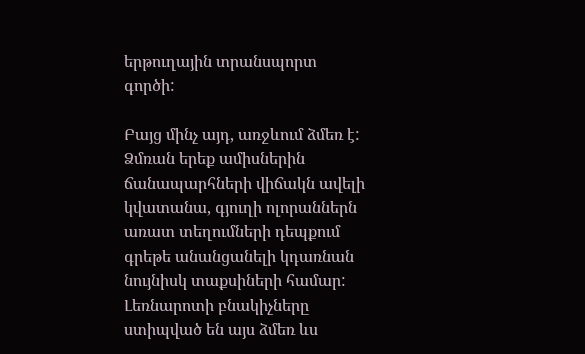երթուղային տրանսպորտ գործի:

Բայց մինչ այդ, առջևում ձմեռ է: Ձմռան երեք ամիսներին ճանապարհների վիճակն ավելի կվատանա, գյուղի ոլորաններն առատ տեղումների դեպքում գրեթե անանցանելի կդառնան նույնիսկ տաքսիների համար: Լեռնարոտի բնակիչները ստիպված են այս ձմեռ ևս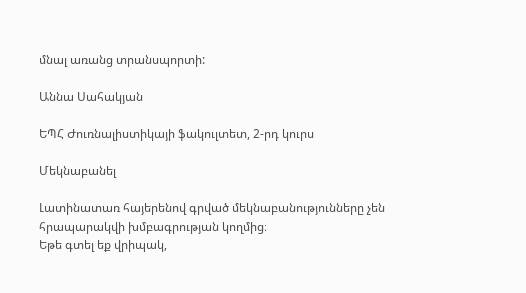մնալ առանց տրանսպորտի:

Աննա Սահակյան

ԵՊՀ Ժուռնալիստիկայի ֆակուլտետ, 2-րդ կուրս

Մեկնաբանել

Լատինատառ հայերենով գրված մեկնաբանությունները չեն հրապարակվի խմբագրության կողմից։
Եթե գտել եք վրիպակ,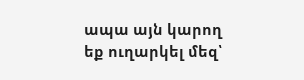ապա այն կարող եք ուղարկել մեզ՝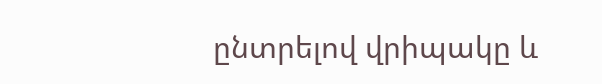ընտրելով վրիպակը և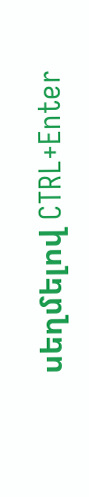սեղմելով CTRL+Enter